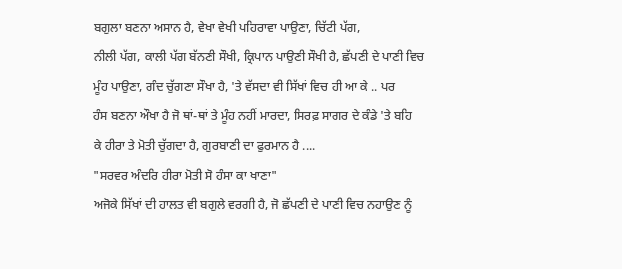ਬਗੁਲਾ ਬਣਨਾ ਅਸਾਨ ਹੈ, ਵੇਖਾ ਵੇਖੀ ਪਹਿਰਾਵਾ ਪਾਉਣਾ, ਚਿੱਟੀ ਪੱਗ,
ਨੀਲੀ ਪੱਗ, ਕਾਲੀ ਪੱਗ ਬੱਨਣੀ ਸੌਖੀ, ਕ੍ਰਿਪਾਨ ਪਾਉਣੀ ਸੌਖੀ ਹੈ, ਛੱਪਣੀ ਦੇ ਪਾਣੀ ਵਿਚ
ਮੂੰਹ ਪਾਉਣਾ, ਗੰਦ ਚੁੱਗਣਾ ਸੌਖਾ ਹੈ, 'ਤੇ ਵੱਸਦਾ ਵੀ ਸਿੱਖਾਂ ਵਿਚ ਹੀ ਆ ਕੇ .. ਪਰ
ਹੰਸ ਬਣਨਾ ਔਖਾ ਹੈ ਜੋ ਥਾਂ-ਥਾਂ ਤੇ ਮੂੰਹ ਨਹੀਂ ਮਾਰਦਾ, ਸਿਰਫ਼ ਸਾਗਰ ਦੇ ਕੰਡੇ 'ਤੇ ਬਹਿ
ਕੇ ਹੀਰਾ ਤੇ ਮੋਤੀ ਚੁੱਗਦਾ ਹੈ, ਗੁਰਬਾਣੀ ਦਾ ਫੁਰਮਾਨ ਹੈ ....
"ਸਰਵਰ ਅੰਦਰਿ ਹੀਰਾ ਮੋਤੀ ਸੋ ਹੰਸਾ ਕਾ ਖਾਣਾ"
ਅਜੋਕੇ ਸਿੱਖਾਂ ਦੀ ਹਾਲਤ ਵੀ ਬਗੁਲੇ ਵਰਗੀ ਹੈ, ਜੋ ਛੱਪਣੀ ਦੇ ਪਾਣੀ ਵਿਚ ਨਹਾਉਣ ਨੂੰ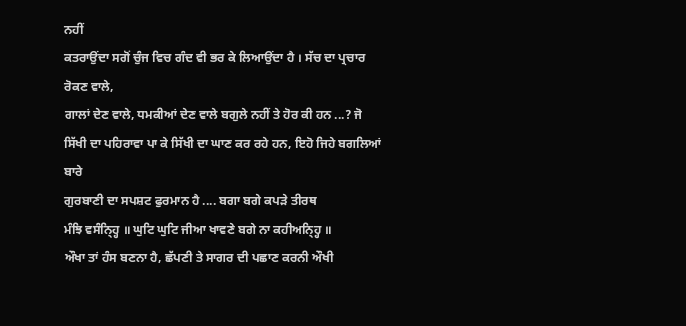ਨਹੀਂ
ਕਤਰਾਉਂਦਾ ਸਗੋਂ ਚੁੰਜ ਵਿਚ ਗੰਦ ਵੀ ਭਰ ਕੇ ਲਿਆਉਂਦਾ ਹੈ । ਸੱਚ ਦਾ ਪ੍ਰਚਾਰ ਰੋਕਣ ਵਾਲੇ,
ਗਾਲਾਂ ਦੇਣ ਵਾਲੇ, ਧਮਕੀਆਂ ਦੇਣ ਵਾਲੇ ਬਗੁਲੇ ਨਹੀਂ ਤੇ ਹੋਰ ਕੀ ਹਨ ...? ਜੋ
ਸਿੱਖੀ ਦਾ ਪਹਿਰਾਵਾ ਪਾ ਕੇ ਸਿੱਖੀ ਦਾ ਘਾਣ ਕਰ ਰਹੇ ਹਨ, ਇਹੋ ਜਿਹੇ ਬਗਲਿਆਂ ਬਾਰੇ
ਗੁਰਬਾਣੀ ਦਾ ਸਪਸ਼ਟ ਫੁਰਮਾਨ ਹੈ .... ਬਗਾ ਬਗੇ ਕਪੜੇ ਤੀਰਥ
ਮੰਝਿ ਵਸੰਨ੍ਹ੍ਹਿ ॥ ਘੁਟਿ ਘੁਟਿ ਜੀਆ ਖਾਵਣੇ ਬਗੇ ਨਾ ਕਹੀਅਨ੍ਹ੍ਹਿ ॥
ਔਖਾ ਤਾਂ ਹੰਸ ਬਣਨਾ ਹੈ, ਛੱਪਣੀ ਤੇ ਸਾਗਰ ਦੀ ਪਛਾਣ ਕਰਨੀ ਔਖੀ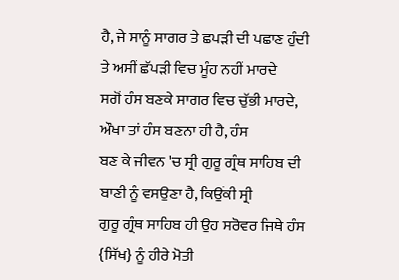ਹੈ, ਜੇ ਸਾਨੂੰ ਸਾਗਰ ਤੇ ਛਪੜੀ ਦੀ ਪਛਾਣ ਹੁੰਦੀ ਤੇ ਅਸੀਂ ਛੱਪੜੀ ਵਿਚ ਮੂੰਹ ਨਹੀਂ ਮਾਰਦੇ
ਸਗੋਂ ਹੰਸ ਬਣਕੇ ਸਾਗਰ ਵਿਚ ਚੁੱਭੀ ਮਾਰਦੇ, ਔਖਾ ਤਾਂ ਹੰਸ ਬਣਨਾ ਹੀ ਹੈ, ਹੰਸ
ਬਣ ਕੇ ਜੀਵਨ 'ਚ ਸ੍ਰੀ ਗੁਰੂ ਗ੍ਰੰਥ ਸਾਹਿਬ ਦੀ ਬਾਣੀ ਨੂੰ ਵਸਉਣਾ ਹੈ, ਕਿਉਂਕੀ ਸ੍ਰੀ
ਗੁਰੂ ਗ੍ਰੰਥ ਸਾਹਿਬ ਹੀ ਉਹ ਸਰੋਵਰ ਜਿਥੇ ਹੰਸ {ਸਿੱਖ} ਨੂੰ ਹੀਰੇ ਮੋਤੀ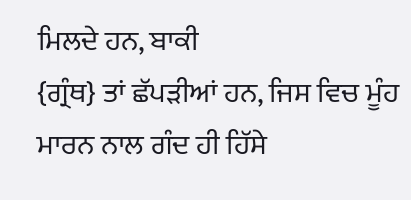ਮਿਲਦੇ ਹਨ, ਬਾਕੀ
{ਗ੍ਰੰਥ} ਤਾਂ ਛੱਪੜੀਆਂ ਹਨ, ਜਿਸ ਵਿਚ ਮੂੰਹ ਮਾਰਨ ਨਾਲ ਗੰਦ ਹੀ ਹਿੱਸੇ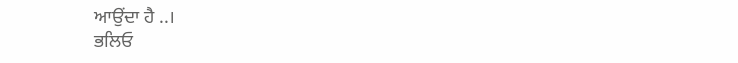ਆਉਂਦਾ ਹੈ ..।
ਭਲਿਓ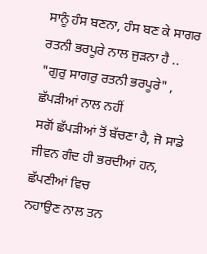ਸਾਨੂੰ ਹੰਸ ਬਣਨਾ, ਹੰਸ ਬਣ ਕੇ ਸਾਗਰ ਰਤਨੀ ਭਰਪੂਰੇ ਨਾਲ ਜੁੜਨਾ ਹੈ ..
"ਗੁਰੁ ਸਾਗਰੁ ਰਤਨੀ ਭਰਪੂਰੇ" , ਛੱਪੜੀਆਂ ਨਾਲ ਨਹੀਂ
ਸਗੋਂ ਛੱਪੜੀਆਂ ਤੋਂ ਬੱਚਣਾ ਹੈ, ਜੋ ਸਾਡੇ ਜੀਵਨ ਗੰਦ ਹੀ ਭਰਦੀਆਂ ਹਨ, ਛੱਪਣੀਆਂ ਵਿਚ
ਨਹਾਉਣ ਨਾਲ ਤਨ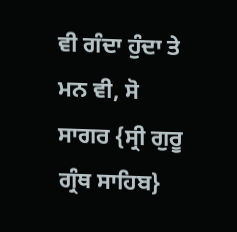ਵੀ ਗੰਦਾ ਹੁੰਦਾ ਤੇ ਮਨ ਵੀ, ਸੋ ਸਾਗਰ {ਸ੍ਰੀ ਗੁਰੂ ਗ੍ਰੰਥ ਸਾਹਿਬ}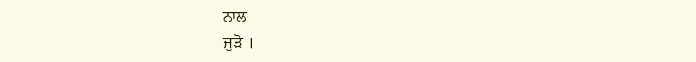ਨਾਲ
ਜੁੜੋ ।